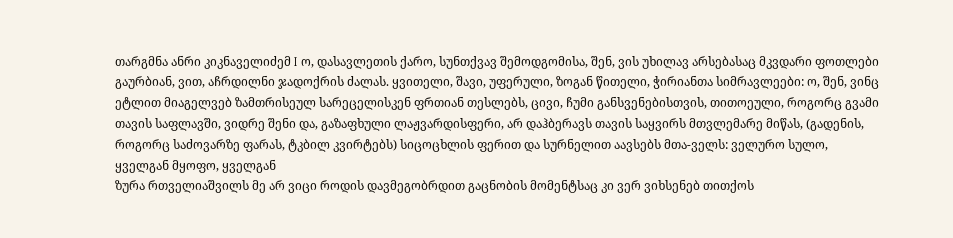თარგმნა ანრი კიკნაველიძემ I ო, დასავლეთის ქარო, სუნთქვავ შემოდგომისა, შენ, ვის უხილავ არსებასაც მკვდარი ფოთლები გაურბიან, ვით, აჩრდილნი ჯადოქრის ძალას. ყვითელი, შავი, უფერული, ზოგან წითელი, ჭირიანთა სიმრავლეები: ო, შენ, ვინც ეტლით მიაგელვებ ზამთრისეულ სარეცელისკენ ფრთიან თესლებს, ცივი, ჩუმი განსვენებისთვის, თითოეული, როგორც გვამი თავის საფლავში, ვიდრე შენი და, გაზაფხული ლაჟვარდისფერი, არ დაჰბერავს თავის საყვირს მთვლემარე მიწას, (გადენის, როგორც საძოვარზე ფარას, ტკბილ კვირტებს) სიცოცხლის ფერით და სურნელით აავსებს მთა-ველს: ველურო სულო, ყველგან მყოფო, ყველგან
ზურა რთველიაშვილს მე არ ვიცი როდის დავმეგობრდით გაცნობის მომენტსაც კი ვერ ვიხსენებ თითქოს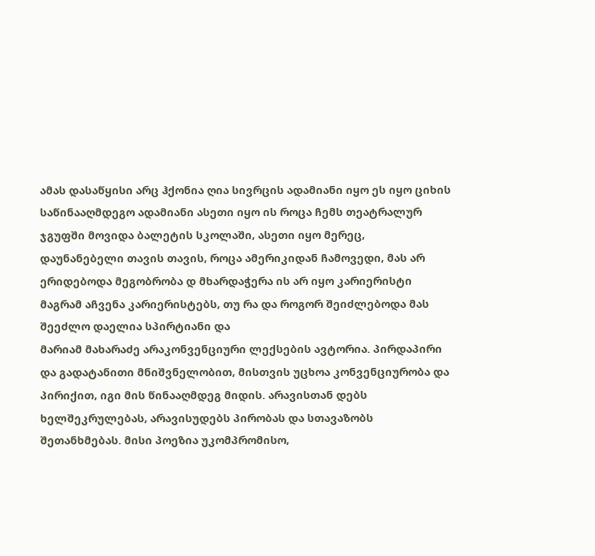ამას დასაწყისი არც ჰქონია ღია სივრცის ადამიანი იყო ეს იყო ციხის საწინააღმდეგო ადამიანი ასეთი იყო ის როცა ჩემს თეატრალურ ჯგუფში მოვიდა ბალეტის სკოლაში, ასეთი იყო მერეც, დაუნანებელი თავის თავის, როცა ამერიკიდან ჩამოვედი, მას არ ერიდებოდა მეგობრობა დ მხარდაჭერა ის არ იყო კარიერისტი მაგრამ აჩვენა კარიერისტებს, თუ რა და როგორ შეიძლებოდა მას შეეძლო დაელია სპირტიანი და
მარიამ მახარაძე არაკონვენციური ლექსების ავტორია. პირდაპირი და გადატანითი მნიშვნელობით, მისთვის უცხოა კონვენციურობა და პირიქით, იგი მის წინააღმდეგ მიდის. არავისთან დებს ხელშეკრულებას, არავისუდებს პირობას და სთავაზობს შეთანხმებას. მისი პოეზია უკომპრომისო,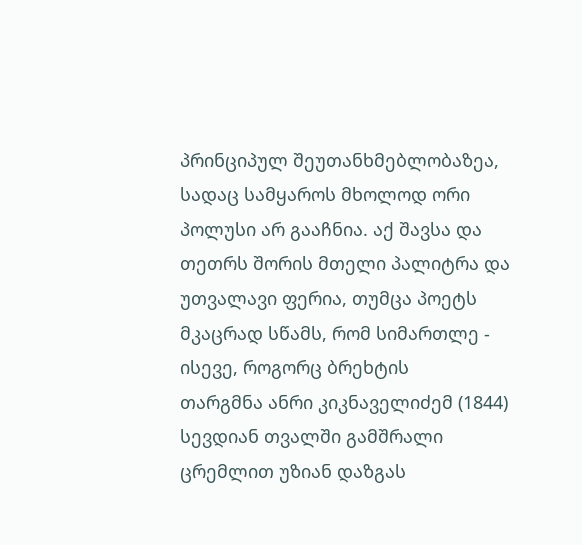პრინციპულ შეუთანხმებლობაზეა, სადაც სამყაროს მხოლოდ ორი პოლუსი არ გააჩნია. აქ შავსა და თეთრს შორის მთელი პალიტრა და უთვალავი ფერია, თუმცა პოეტს მკაცრად სწამს, რომ სიმართლე - ისევე, როგორც ბრეხტის
თარგმნა ანრი კიკნაველიძემ (1844) სევდიან თვალში გამშრალი ცრემლით უზიან დაზგას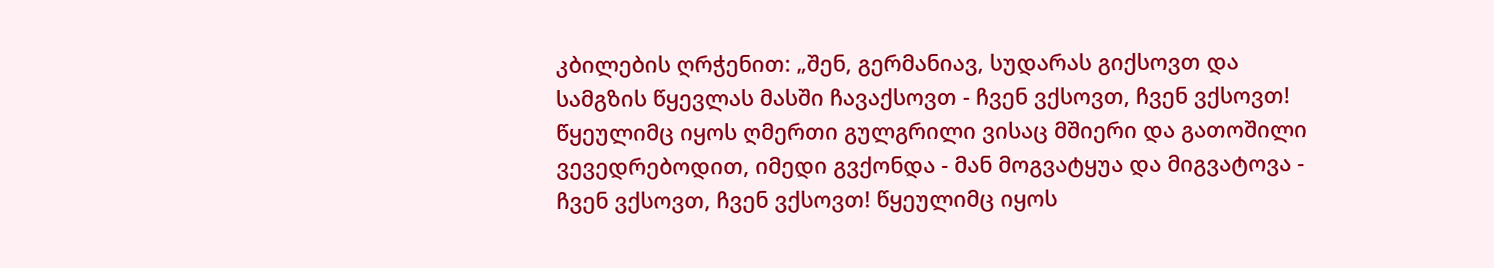კბილების ღრჭენით: „შენ, გერმანიავ, სუდარას გიქსოვთ და სამგზის წყევლას მასში ჩავაქსოვთ - ჩვენ ვქსოვთ, ჩვენ ვქსოვთ! წყეულიმც იყოს ღმერთი გულგრილი ვისაც მშიერი და გათოშილი ვევედრებოდით, იმედი გვქონდა - მან მოგვატყუა და მიგვატოვა - ჩვენ ვქსოვთ, ჩვენ ვქსოვთ! წყეულიმც იყოს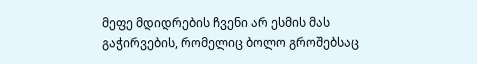მეფე მდიდრების ჩვენი არ ესმის მას გაჭირვების, რომელიც ბოლო გროშებსაც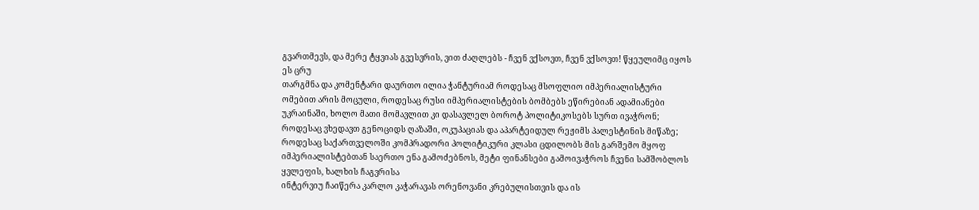გვართმევს, და მერე ტყვიას გვესვრის, ვით ძაღლებს - ჩვენ ვქსოვთ, ჩვენ ვქსოვთ! წყეულიმც იყოს ეს ცრუ
თარგმნა და კომენტარი დაურთო ილია ჭანტურიამ როდესაც მსოფლიო იმპერიალისტური ომებით არის მოცული, როდესაც რუსი იმპერიალისტების ბომბებს ეწირებიან ადამიანები უკრაინაში, ხოლო მათი მომავლით კი დასავლელ ბოროტ პოლიტიკოსებს სურთ ივაჭრონ; როდესაც ვხედავთ გენოციდს ღაზაში, ოკუპაციას და აპარტეიდულ რეჟიმს პალესტინის მიწაზე; როდესაც საქართველოში კომპრადორი პოლიტიკური კლასი ცდილობს მის გარშემო მყოფ იმპერიალისტებთან საერთო ენა გამოძებნოს, მეტი ფინანსები გამოივაჭროს ჩვენი სამშობლოს ყვლეფის, ხალხის ჩაგვრისა
ინტერვიუ ჩაიწერა კარლო კაჭარავას ორენოვანი კრებულისთვის და ის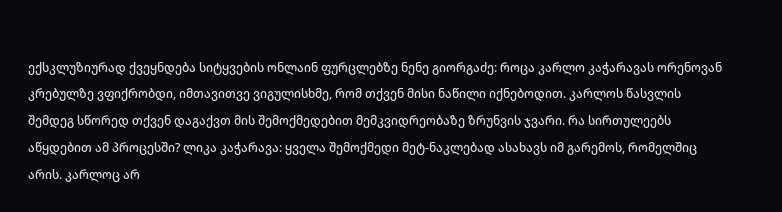ექსკლუზიურად ქვეყნდება სიტყვების ონლაინ ფურცლებზე ნენე გიორგაძე: როცა კარლო კაჭარავას ორენოვან კრებულზე ვფიქრობდი, იმთავითვე ვიგულისხმე, რომ თქვენ მისი ნაწილი იქნებოდით. კარლოს წასვლის შემდეგ სწორედ თქვენ დაგაქვთ მის შემოქმედებით მემკვიდრეობაზე ზრუნვის ჯვარი. რა სირთულეებს აწყდებით ამ პროცესში? ლიკა კაჭარავა: ყველა შემოქმედი მეტ-ნაკლებად ასახავს იმ გარემოს, რომელშიც არის. კარლოც არ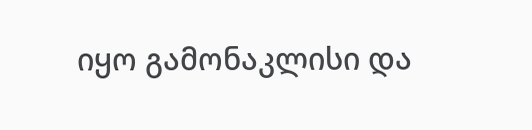იყო გამონაკლისი და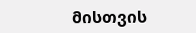მისთვის